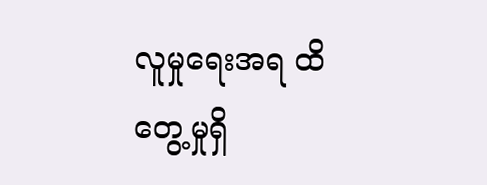လူမှုရေးအရ ထိတွေ့မှုရှိ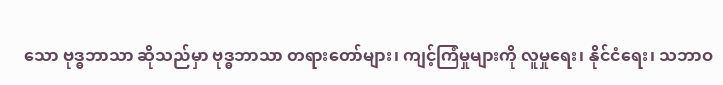သော ဗုဒ္ဓဘာသာ ဆိုသည်မှာ ဗုဒ္ဓဘာသာ တရားတော်များ၊ ကျင့်ကြံမှုများကို လူမှုရေး၊ နိုင်ငံရေး၊ သဘာဝ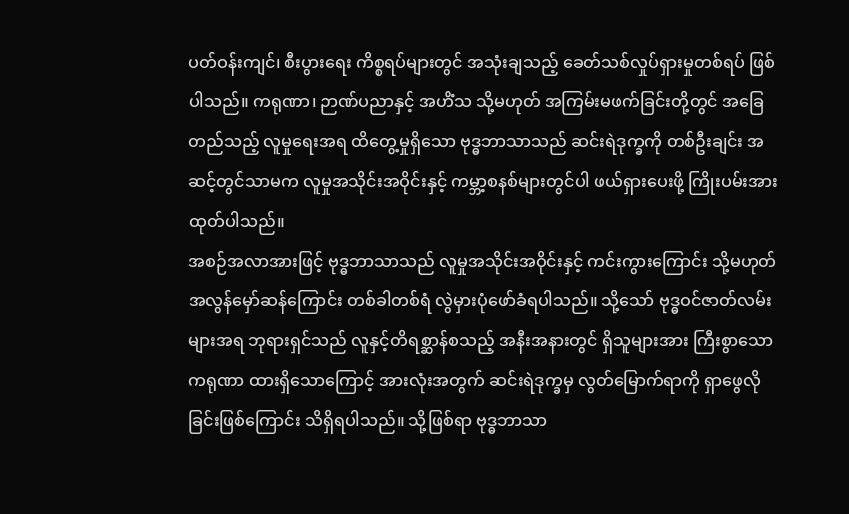ပတ်ဝန်းကျင်၊ စီးပွားရေး ကိစ္စရပ်များတွင် အသုံးချသည့် ခေတ်သစ်လှုပ်ရှားမှုတစ်ရပ် ဖြစ်ပါသည်။ ကရုဏာ၊ ဉာဏ်ပညာနှင့် အဟိံသ သို့မဟုတ် အကြမ်းမဖက်ခြင်းတို့တွင် အခြေတည်သည့် လူမှုရေးအရ ထိတွေ့မှုရှိသော ဗုဒ္ဓဘာသာသည် ဆင်းရဲဒုက္ခကို တစ်ဦးချင်း အဆင့်တွင်သာမက လူမှုအသိုင်းအဝိုင်းနှင့် ကမ္ဘာ့စနစ်များတွင်ပါ ဖယ်ရှားပေးဖို့ ကြိုးပမ်းအားထုတ်ပါသည်။
အစဉ်အလာအားဖြင့် ဗုဒ္ဓဘာသာသည် လူမှုအသိုင်းအဝိုင်းနှင့် ကင်းကွားကြောင်း သို့မဟုတ် အလွန်မှော်ဆန်ကြောင်း တစ်ခါတစ်ရံ လွဲမှားပုံဖော်ခံရပါသည်။ သို့သော် ဗုဒ္ဓဝင်ဇာတ်လမ်းများအရ ဘုရားရှင်သည် လူနှင့်တိရစ္ဆာန်စသည့် အနီးအနားတွင် ရှိသူများအား ကြီးစွာသော ကရုဏာ ထားရှိသောကြောင့် အားလုံးအတွက် ဆင်းရဲဒုက္ခမှ လွတ်မြောက်ရာကို ရှာဖွေလိုခြင်းဖြစ်ကြောင်း သိရှိရပါသည်။ သို့ဖြစ်ရာ ဗုဒ္ဓဘာသာ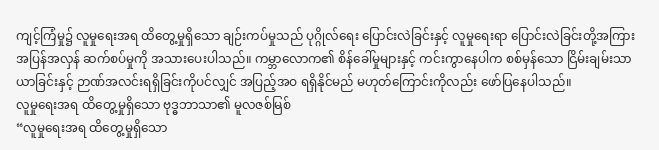ကျင့်ကြံမှု၌ လူမှုရေးအရ ထိတွေ့မှုရှိသော ချဉ်းကပ်မှုသည် ပုဂ္ဂိုလ်ရေး ပြောင်းလဲခြင်းနှင့် လူမှုရေးရာ ပြောင်းလဲခြင်းတို့အကြား အပြန်အလှန် ဆက်စပ်မှုကို အသားပေးပါသည်။ ကမ္ဘာလောက၏ စိန်ခေါ်မှုများနှင့် ကင်းကွာနေပါက စစ်မှန်သော ငြိမ်းချမ်းသာယာခြင်းနှင့် ဉာဏ်အလင်းရရှိခြင်းကိုပင်လျှင် အပြည့်အဝ ရရှိနိုင်မည် မဟုတ်ကြောင်းကိုလည်း ဖော်ပြနေပါသည်။
လူမှုရေးအရ ထိတွေ့မှုရှိသော ဗုဒ္ဓဘာသာ၏ မူလဇစ်မြစ်
“လူမှုရေးအရ ထိတွေ့မှုရှိသော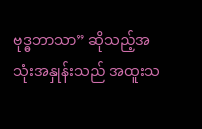ဗုဒ္ဓဘာသာ” ဆိုသည့်အသုံးအနှုန်းသည် အထူးသ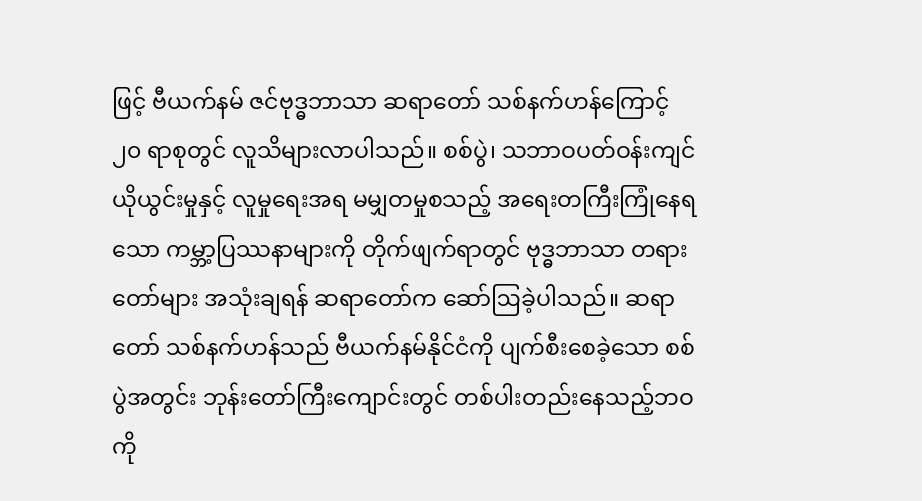ဖြင့် ဗီယက်နမ် ဇင်ဗုဒ္ဓဘာသာ ဆရာတော် သစ်နက်ဟန်ကြောင့် ၂၀ ရာစုတွင် လူသိများလာပါသည်။ စစ်ပွဲ၊ သဘာဝပတ်ဝန်းကျင် ယိုယွင်းမှုနှင့် လူမှုရေးအရ မမျှတမှုစသည့် အရေးတကြီးကြုံနေရသော ကမ္ဘာ့ပြဿနာများကို တိုက်ဖျက်ရာတွင် ဗုဒ္ဓဘာသာ တရားတော်များ အသုံးချရန် ဆရာတော်က ဆော်ဩခဲ့ပါသည်။ ဆရာတော် သစ်နက်ဟန်သည် ဗီယက်နမ်နိုင်ငံကို ပျက်စီးစေခဲ့သော စစ်ပွဲအတွင်း ဘုန်းတော်ကြီးကျောင်းတွင် တစ်ပါးတည်းနေသည့်ဘဝကို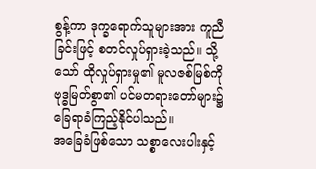စွန့်ကာ ဒုက္ခရောက်သူများအား ကူညီခြင်းဖြင့် စတင်လှုပ်ရှားခဲ့သည်။ သို့သော် ထိုလှုပ်ရှားမှု၏ မူလဇစ်မြစ်ကို ဗုဒ္ဓမြတ်စွာ၏ ပင်မတရားတော်များ၌ ခြေရာခံကြည့်နိုင်ပါသည်။
အခြေခံဖြစ်သော သစ္စာလေးပါးနှင့်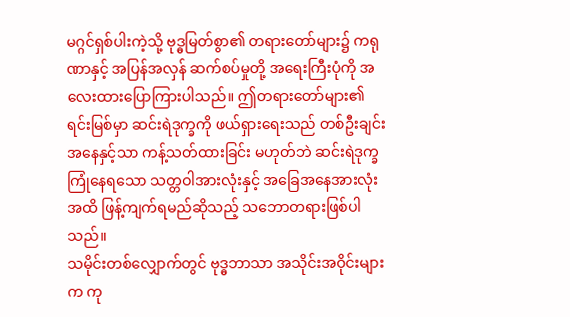မဂ္ဂင်ရှစ်ပါးကဲ့သို့ ဗုဒ္ဓမြတ်စွာ၏ တရားတော်များ၌ ကရုဏာနှင့် အပြန်အလှန် ဆက်စပ်မှုတို့ အရေးကြီးပုံကို အလေးထားပြောကြားပါသည်။ ဤတရားတော်များ၏ ရင်းမြစ်မှာ ဆင်းရဲဒုက္ခကို ဖယ်ရှားရေးသည် တစ်ဦးချင်းအနေနှင့်သာ ကန့်သတ်ထားခြင်း မဟုတ်ဘဲ ဆင်းရဲဒုက္ခ ကြုံနေရသော သတ္တဝါအားလုံးနှင့် အခြေအနေအားလုံးအထိ ဖြန့်ကျက်ရမည်ဆိုသည့် သဘောတရားဖြစ်ပါသည်။
သမိုင်းတစ်လျှောက်တွင် ဗုဒ္ဓဘာသာ အသိုင်းအဝိုင်းများက ကု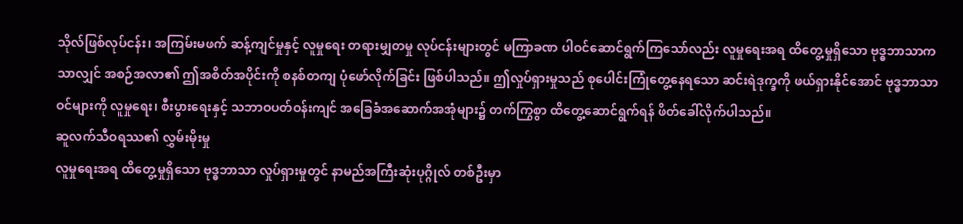သိုလ်ဖြစ်လုပ်ငန်း၊ အကြမ်းမဖက် ဆန့်ကျင်မှုနှင့် လူမှုရေး တရားမျှတမှု လုပ်ငန်းများတွင် မကြာခဏ ပါဝင်ဆောင်ရွက်ကြသော်လည်း လူမှုရေးအရ ထိတွေ့မှုရှိသော ဗုဒ္ဓဘာသာကသာလျှင် အစဉ်အလာ၏ ဤအစိတ်အပိုင်းကို စနစ်တကျ ပုံဖော်လိုက်ခြင်း ဖြစ်ပါသည်။ ဤလှုပ်ရှားမှုသည် စုပေါင်းကြုံတွေ့နေရသော ဆင်းရဲဒုက္ခကို ဖယ်ရှားနိုင်အောင် ဗုဒ္ဓဘာသာဝင်များကို လူမှုရေး၊ စီးပွားရေးနှင့် သဘာဝပတ်ဝန်းကျင် အခြေခံအဆောက်အအုံများ၌ တက်ကြွစွာ ထိတွေ့ဆောင်ရွက်ရန် ဖိတ်ခေါ်လိုက်ပါသည်။
ဆူလက်သီဝရဿ၏ လွှမ်းမိုးမှု
လူမှုရေးအရ ထိတွေ့မှုရှိသော ဗုဒ္ဓဘာသာ လှုပ်ရှားမှုတွင် နာမည်အကြီးဆုံးပုဂ္ဂိုလ် တစ်ဦးမှာ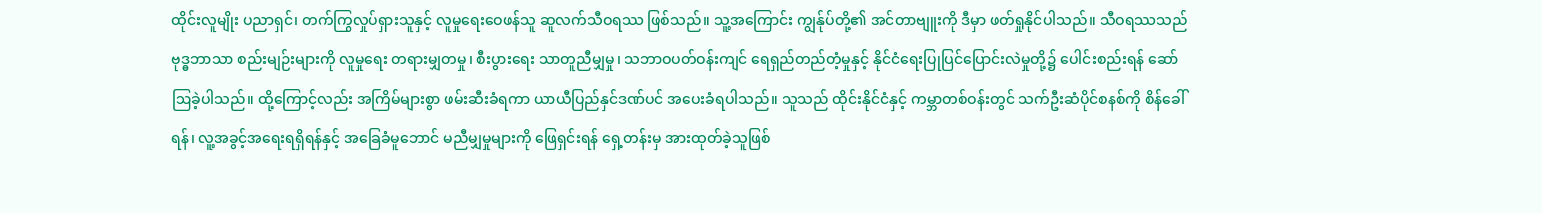ထိုင်းလူမျိုး ပညာရှင်၊ တက်ကြွလှုပ်ရှားသူနှင့် လူမှုရေးဝေဖန်သူ ဆူလက်သီဝရဿ ဖြစ်သည်။ သူ့အကြောင်း ကျွန်ုပ်တို့၏ အင်တာဗျူးကို ဒီမှာ ဖတ်ရှုနိုင်ပါသည်။ သီဝရဿသည် ဗုဒ္ဓဘာသာ စည်းမျဉ်းများကို လူမှုရေး တရားမျှတမှု၊ စီးပွားရေး သာတူညီမျှမှု၊ သဘာဝပတ်ဝန်းကျင် ရေရှည်တည်တံ့မှုနှင့် နိုင်ငံရေးပြုပြင်ပြောင်းလဲမှုတို့၌ ပေါင်းစည်းရန် ဆော်ဩခဲ့ပါသည်။ ထို့ကြောင့်လည်း အကြိမ်များစွာ ဖမ်းဆီးခံရကာ ယာယီပြည်နှင်ဒဏ်ပင် အပေးခံရပါသည်။ သူသည် ထိုင်းနိုင်ငံနှင့် ကမ္ဘာတစ်ဝန်းတွင် သက်ဦးဆံပိုင်စနစ်ကို စိန်ခေါ်ရန်၊ လူ့အခွင့်အရေးရရှိရန်နှင့် အခြေခံမူဘောင် မညီမျှမှုများကို ဖြေရှင်းရန် ရှေ့တန်းမှ အားထုတ်ခဲ့သူဖြစ်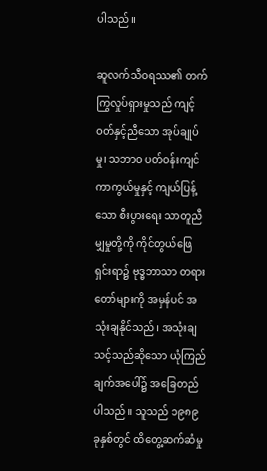ပါသည်။

ဆူလက်သီဝရဿ၏ တက်ကြွလှုပ်ရှားမှုသည် ကျင့်ဝတ်နှင့်ညီသော အုပ်ချုပ်မှု၊ သဘာဝ ပတ်ဝန်းကျင် ကာကွယ်မှုနှင့် ကျယ်ပြန့်သော စီးပွားရေး သာတူညီမျှမှုတို့ကို ကိုင်တွယ်ဖြေရှင်းရာ၌ ဗုဒ္ဓဘာသာ တရားတော်များကို အမှန်ပင် အသုံးချနိုင်သည်၊ အသုံးချသင့်သည်ဆိုသော ယုံကြည်ချက်အပေါ်၌ အခြေတည်ပါသည်။ သူသည် ၁၉၈၉ ခုနှစ်တွင် ထိတွေ့ဆက်ဆံမှု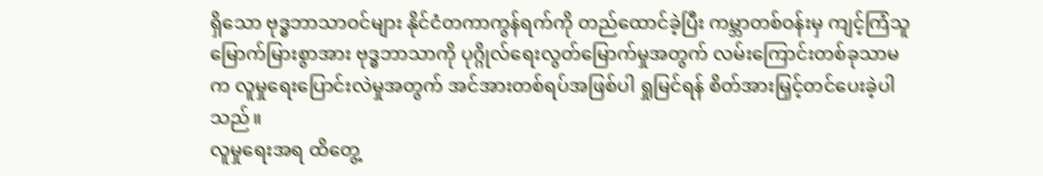ရှိသော ဗုဒ္ဓဘာသာဝင်များ နိုင်ငံတကာကွန်ရက်ကို တည်ထောင်ခဲ့ပြီး ကမ္ဘာတစ်ဝန်းမှ ကျင့်ကြံသူမြောက်မြားစွာအား ဗုဒ္ဓဘာသာကို ပုဂ္ဂိုလ်ရေးလွတ်မြောက်မှုအတွက် လမ်းကြောင်းတစ်ခုသာမက လူမှုရေးပြောင်းလဲမှုအတွက် အင်အားတစ်ရပ်အဖြစ်ပါ ရှုမြင်ရန် စိတ်အားမြှင့်တင်ပေးခဲ့ပါသည်။
လူမှုရေးအရ ထိတွေ့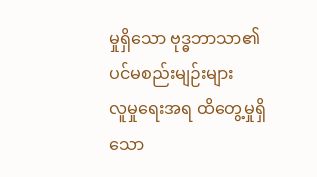မှုရှိသော ဗုဒ္ဓဘာသာ၏ ပင်မစည်းမျဉ်းများ
လူမှုရေးအရ ထိတွေ့မှုရှိသော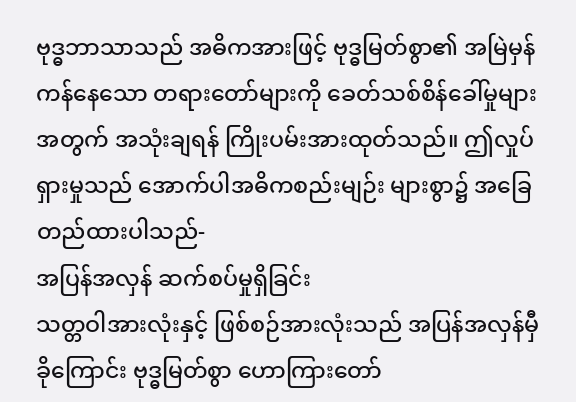ဗုဒ္ဓဘာသာသည် အဓိကအားဖြင့် ဗုဒ္ဓမြတ်စွာ၏ အမြဲမှန်ကန်နေသော တရားတော်များကို ခေတ်သစ်စိန်ခေါ်မှုများအတွက် အသုံးချရန် ကြိုးပမ်းအားထုတ်သည်။ ဤလှုပ်ရှားမှုသည် အောက်ပါအဓိကစည်းမျဉ်း များစွာ၌ အခြေတည်ထားပါသည်-
အပြန်အလှန် ဆက်စပ်မှုရှိခြင်း
သတ္တဝါအားလုံးနှင့် ဖြစ်စဉ်အားလုံးသည် အပြန်အလှန်မှီခိုကြောင်း ဗုဒ္ဓမြတ်စွာ ဟောကြားတော်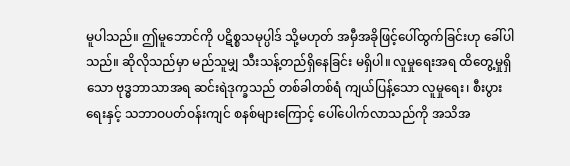မူပါသည်။ ဤမူဘောင်ကို ပဋိစ္စသမုပ္ပါဒ် သို့မဟုတ် အမှီအခိုဖြင့်ပေါ်ထွက်ခြင်းဟု ခေါ်ပါသည်။ ဆိုလိုသည်မှာ မည်သူမျှ သီးသန့်တည်ရှိနေခြင်း မရှိပါ။ လူမှုရေးအရ ထိတွေ့မှုရှိသော ဗုဒ္ဓဘာသာအရ ဆင်းရဲဒုက္ခသည် တစ်ခါတစ်ရံ ကျယ်ပြန့်သော လူမှုရေး၊ စီးပွားရေးနှင့် သဘာဝပတ်ဝန်းကျင် စနစ်များကြောင့် ပေါ်ပေါက်လာသည်ကို အသိအ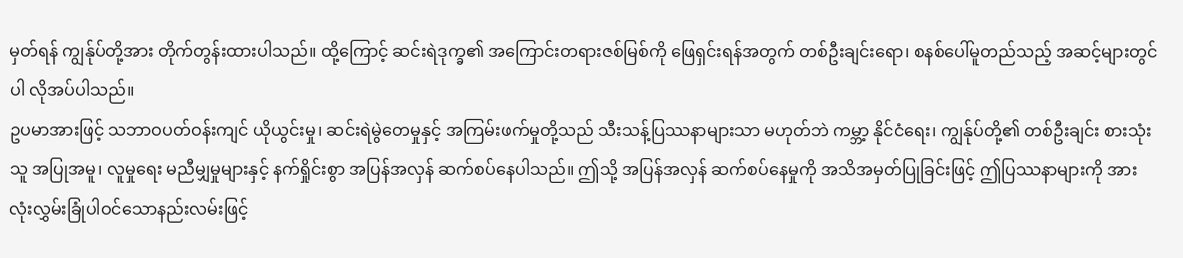မှတ်ရန် ကျွန်ုပ်တို့အား တိုက်တွန်းထားပါသည်။ ထို့ကြောင့် ဆင်းရဲဒုက္ခ၏ အကြောင်းတရားဇစ်မြစ်ကို ဖြေရှင်းရန်အတွက် တစ်ဦးချင်းရော၊ စနစ်ပေါ်မူတည်သည့် အဆင့်များတွင်ပါ လိုအပ်ပါသည်။
ဥပမာအားဖြင့် သဘာဝပတ်ဝန်းကျင် ယိုယွင်းမှု၊ ဆင်းရဲမွဲတေမှုနှင့် အကြမ်းဖက်မှုတို့သည် သီးသန့်ပြဿနာများသာ မဟုတ်ဘဲ ကမ္ဘာ့ နိုင်ငံရေး၊ ကျွန်ုပ်တို့၏ တစ်ဦးချင်း စားသုံးသူ အပြုအမူ၊ လူမှုရေး မညီမျှမှုများနှင့် နက်ရှိုင်းစွာ အပြန်အလှန် ဆက်စပ်နေပါသည်။ ဤသို့ အပြန်အလှန် ဆက်စပ်နေမှုကို အသိအမှတ်ပြုခြင်းဖြင့် ဤပြဿနာများကို အားလုံးလွှမ်းခြုံပါဝင်သောနည်းလမ်းဖြင့်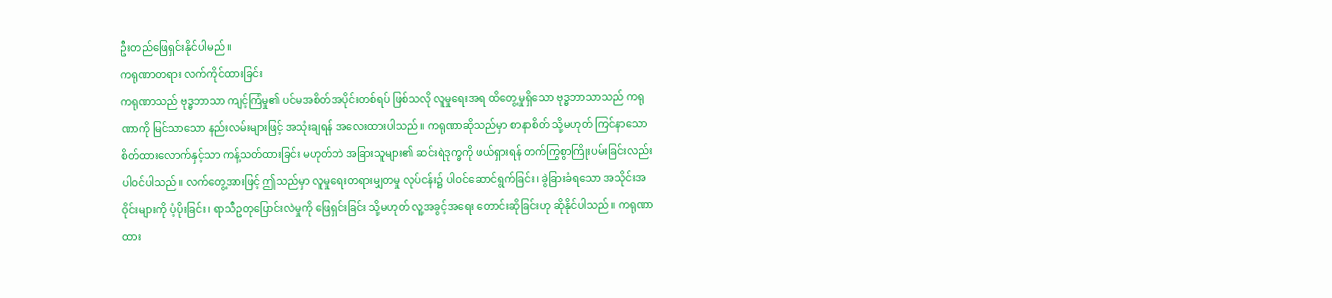ဦးတည်ဖြေရှင်းနိုင်ပါမည်။
ကရုဏာတရား လက်ကိုင်ထားခြင်း
ကရုဏာသည် ဗုဒ္ဓဘာသာ ကျင့်ကြံမှု၏ ပင်မအစိတ်အပိုင်းတစ်ရပ် ဖြစ်သလို လူမှုရေးအရ ထိတွေ့မှုရှိသော ဗုဒ္ဓဘာသာသည် ကရုဏာကို မြင်သာသော နည်းလမ်းများဖြင့် အသုံးချရန် အလေးထားပါသည်။ ကရုဏာဆိုသည်မှာ စာနာစိတ် သို့မဟုတ် ကြင်နာသော စိတ်ထားလောက်နှင့်သာ ကန့်သတ်ထားခြင်း မဟုတ်ဘဲ အခြားသူများ၏ ဆင်းရဲဒုက္ခကို ဖယ်ရှားရန် တက်ကြွစွာကြိုးပမ်းခြင်းလည်း ပါဝင်ပါသည်။ လက်တွေ့အားဖြင့် ဤသည်မှာ လူမှုရေးတရားမျှတမှု လုပ်ငန်း၌ ပါဝင်ဆောင်ရွက်ခြင်း၊ ခွဲခြားခံရသော အသိုင်းအဝိုင်းများကို ပံ့ပိုးခြင်း၊ ရာသီဥတုပြောင်းလဲမှုကို ဖြေရှင်းခြင်း သို့မဟုတ် လူ့အခွင့်အရေး တောင်းဆိုခြင်းဟု ဆိုနိုင်ပါသည်။ ကရုဏာထား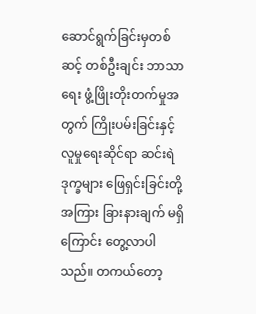ဆောင်ရွက်ခြင်းမှတစ်ဆင့် တစ်ဦးချင်း ဘာသာရေး ဖွံ့ဖြိုးတိုးတက်မှုအတွက် ကြိုးပမ်းခြင်းနှင့် လူမှုရေးဆိုင်ရာ ဆင်းရဲဒုက္ခများ ဖြေရှင်းခြင်းတို့အကြား ခြားနားချက် မရှိကြောင်း တွေ့လာပါသည်။ တကယ်တော့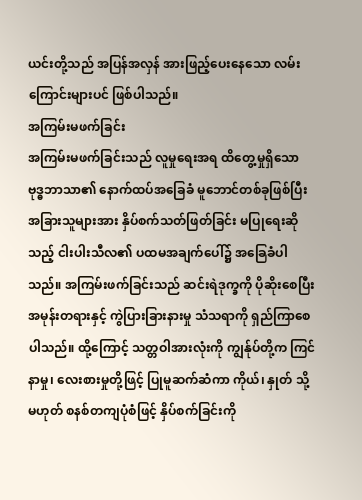ယင်းတို့သည် အပြန်အလှန် အားဖြည့်ပေးနေသော လမ်းကြောင်းများပင် ဖြစ်ပါသည်။
အကြမ်းမဖက်ခြင်း
အကြမ်းမဖက်ခြင်းသည် လူမှုရေးအရ ထိတွေ့မှုရှိသော ဗုဒ္ဓဘာသာ၏ နောက်ထပ်အခြေခံ မူဘောင်တစ်ခုဖြစ်ပြီး အခြားသူများအား နှိပ်စက်သတ်ဖြတ်ခြင်း မပြုရေးဆိုသည့် ငါးပါးသီလ၏ ပထမအချက်ပေါ်၌ အခြေခံပါသည်။ အကြမ်းဖက်ခြင်းသည် ဆင်းရဲဒုက္ခကို ပိုဆိုးစေပြီး အမုန်းတရားနှင့် ကွဲပြားခြားနားမှု သံသရာကို ရှည်ကြာစေပါသည်။ ထို့ကြောင့် သတ္တဝါအားလုံးကို ကျွန်ုပ်တို့က ကြင်နာမှု၊ လေးစားမှုတို့ဖြင့် ပြုမူဆက်ဆံကာ ကိုယ်၊ နှုတ် သို့မဟုတ် စနစ်တကျပုံစံဖြင့် နှိပ်စက်ခြင်းကို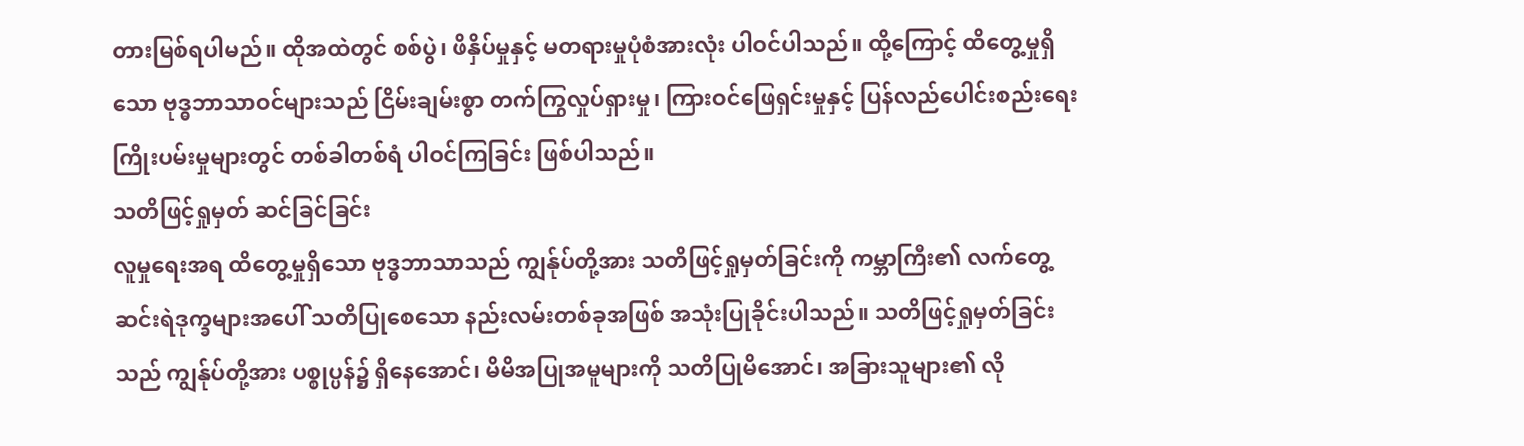တားမြစ်ရပါမည်။ ထိုအထဲတွင် စစ်ပွဲ၊ ဖိနှိပ်မှုနှင့် မတရားမှုပုံစံအားလုံး ပါဝင်ပါသည်။ ထို့ကြောင့် ထိတွေ့မှုရှိသော ဗုဒ္ဓဘာသာဝင်များသည် ငြိမ်းချမ်းစွာ တက်ကြွလှုပ်ရှားမှု၊ ကြားဝင်ဖြေရှင်းမှုနှင့် ပြန်လည်ပေါင်းစည်းရေး ကြိုးပမ်းမှုများတွင် တစ်ခါတစ်ရံ ပါဝင်ကြခြင်း ဖြစ်ပါသည်။
သတိဖြင့်ရှုမှတ် ဆင်ခြင်ခြင်း
လူမှုရေးအရ ထိတွေ့မှုရှိသော ဗုဒ္ဓဘာသာသည် ကျွန်ုပ်တို့အား သတိဖြင့်ရှုမှတ်ခြင်းကို ကမ္ဘာကြီး၏ လက်တွေ့ ဆင်းရဲဒုက္ခများအပေါ် သတိပြုစေသော နည်းလမ်းတစ်ခုအဖြစ် အသုံးပြုခိုင်းပါသည်။ သတိဖြင့်ရှုမှတ်ခြင်းသည် ကျွန်ုပ်တို့အား ပစ္စုပ္ပန်၌ ရှိနေအောင်၊ မိမိအပြုအမူများကို သတိပြုမိအောင်၊ အခြားသူများ၏ လို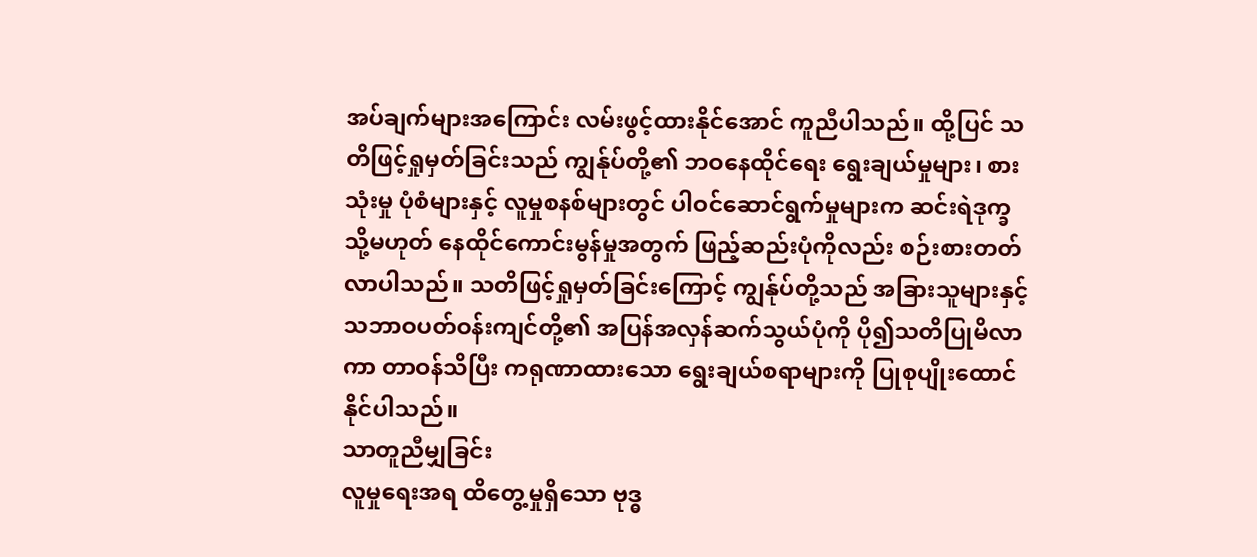အပ်ချက်များအကြောင်း လမ်းဖွင့်ထားနိုင်အောင် ကူညီပါသည်။ ထို့ပြင် သတိဖြင့်ရှုမှတ်ခြင်းသည် ကျွန်ုပ်တို့၏ ဘဝနေထိုင်ရေး ရွေးချယ်မှုများ၊ စားသုံးမှု ပုံစံများနှင့် လူမှုစနစ်များတွင် ပါဝင်ဆောင်ရွက်မှုများက ဆင်းရဲဒုက္ခ သို့မဟုတ် နေထိုင်ကောင်းမွန်မှုအတွက် ဖြည့်ဆည်းပုံကိုလည်း စဉ်းစားတတ်လာပါသည်။ သတိဖြင့်ရှုမှတ်ခြင်းကြောင့် ကျွန်ုပ်တို့သည် အခြားသူများနှင့် သဘာဝပတ်ဝန်းကျင်တို့၏ အပြန်အလှန်ဆက်သွယ်ပုံကို ပို၍သတိပြုမိလာကာ တာဝန်သိပြီး ကရုဏာထားသော ရွေးချယ်စရာများကို ပြုစုပျိုးထောင်နိုင်ပါသည်။
သာတူညီမျှခြင်း
လူမှုရေးအရ ထိတွေ့မှုရှိသော ဗုဒ္ဓ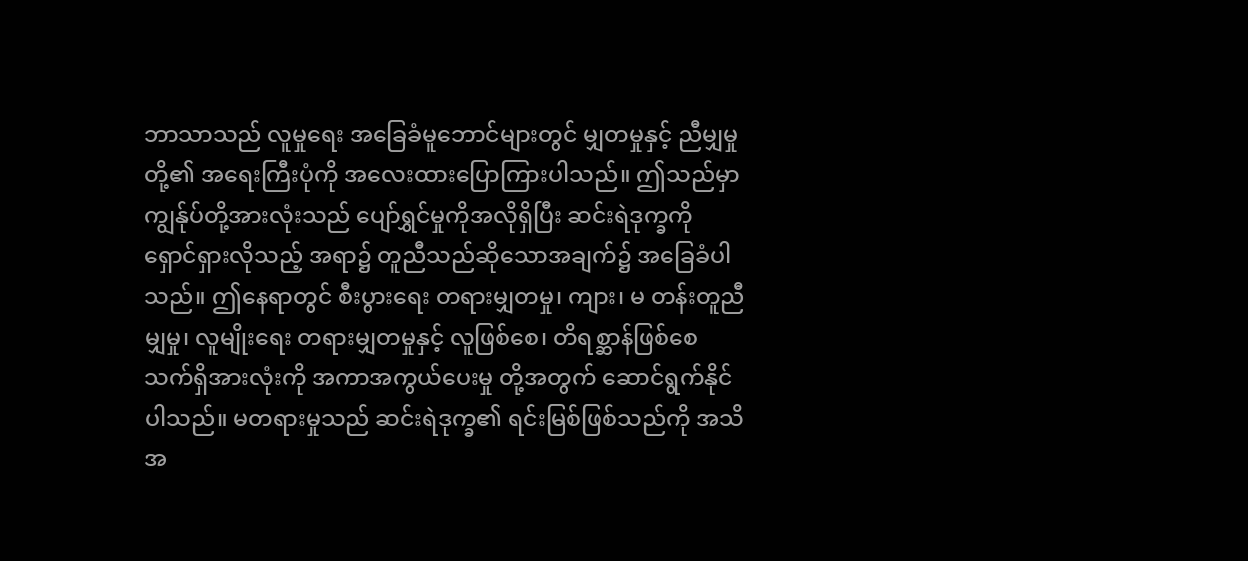ဘာသာသည် လူမှုရေး အခြေခံမူဘောင်များတွင် မျှတမှုနှင့် ညီမျှမှုတို့၏ အရေးကြီးပုံကို အလေးထားပြောကြားပါသည်။ ဤသည်မှာ ကျွန်ုပ်တို့အားလုံးသည် ပျော်ရွှင်မှုကိုအလိုရှိပြီး ဆင်းရဲဒုက္ခကို ရှောင်ရှားလိုသည့် အရာ၌ တူညီသည်ဆိုသောအချက်၌ အခြေခံပါသည်။ ဤနေရာတွင် စီးပွားရေး တရားမျှတမှု၊ ကျား၊ မ တန်းတူညီမျှမှု၊ လူမျိုးရေး တရားမျှတမှုနှင့် လူဖြစ်စေ၊ တိရစ္ဆာန်ဖြစ်စေ သက်ရှိအားလုံးကို အကာအကွယ်ပေးမှု တို့အတွက် ဆောင်ရွက်နိုင်ပါသည်။ မတရားမှုသည် ဆင်းရဲဒုက္ခ၏ ရင်းမြစ်ဖြစ်သည်ကို အသိအ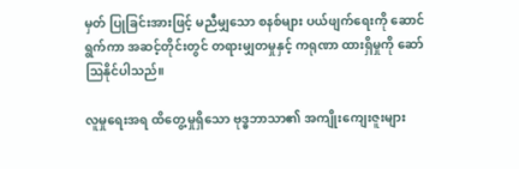မှတ် ပြုခြင်းအားဖြင့် မညီမျှသော စနစ်များ ပယ်ဖျက်ရေးကို ဆောင်ရွက်ကာ အဆင့်တိုင်းတွင် တရားမျှတမှုနှင့် ကရုဏာ ထားရှိမှုကို ဆော်ဩနိုင်ပါသည်။

လူမှုရေးအရ ထိတွေ့မှုရှိသော ဗုဒ္ဓဘာသာ၏ အကျိုးကျေးဇူးများ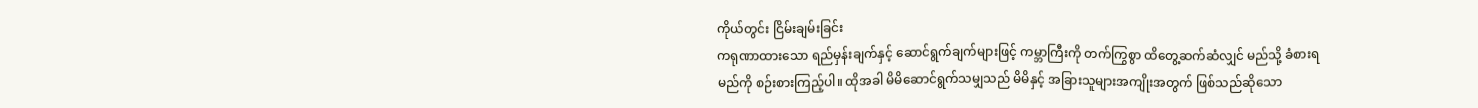ကိုယ်တွင်း ငြိမ်းချမ်းခြင်း
ကရုဏာထားသော ရည်မှန်းချက်နှင့် ဆောင်ရွက်ချက်များဖြင့် ကမ္ဘာကြီးကို တက်ကြွစွာ ထိတွေ့ဆက်ဆံလျှင် မည်သို့ ခံစားရမည်ကို စဉ်းစားကြည့်ပါ။ ထိုအခါ မိမိဆောင်ရွက်သမျှသည် မိမိနှင့် အခြားသူများအကျိုးအတွက် ဖြစ်သည်ဆိုသော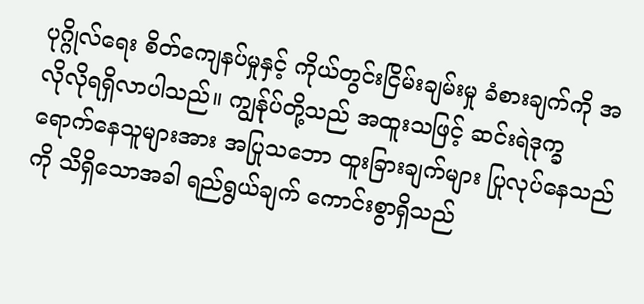ပုဂ္ဂိုလ်ရေး စိတ်ကျေနပ်မှုနှင့် ကိုယ်တွင်းငြိမ်းချမ်းမှု ခံစားချက်ကို အလိုလိုရရှိလာပါသည်။ ကျွန်ုပ်တို့သည် အထူးသဖြင့် ဆင်းရဲဒုက္ခ ရောက်နေသူများအား အပြုသဘော ထူးခြားချက်များ ပြုလုပ်နေသည်ကို သိရှိသောအခါ ရည်ရွယ်ချက် ကောင်းစွာရှိသည်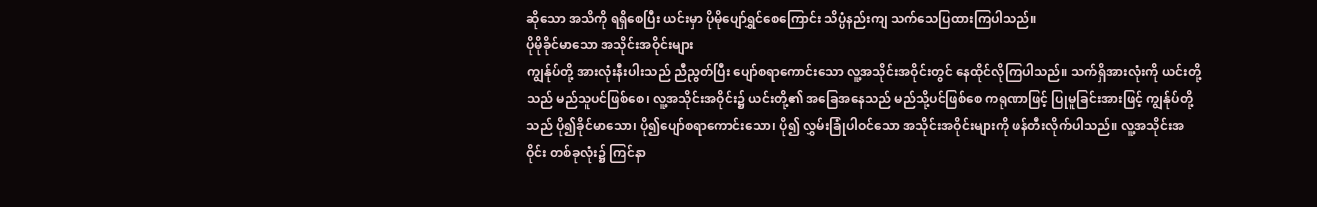ဆိုသော အသိကို ရရှိစေပြီး ယင်းမှာ ပိုမိုပျော်ရွှင်စေကြောင်း သိပ္ပံနည်းကျ သက်သေပြထားကြပါသည်။
ပိုမိုခိုင်မာသော အသိုင်းအဝိုင်းများ
ကျွန်ုပ်တို့ အားလုံးနီးပါးသည် ညီညွတ်ပြီး ပျော်စရာကောင်းသော လူ့အသိုင်းအဝိုင်းတွင် နေထိုင်လိုကြပါသည်။ သက်ရှိအားလုံးကို ယင်းတို့သည် မည်သူပင်ဖြစ်စေ၊ လူ့အသိုင်းအဝိုင်း၌ ယင်းတို့၏ အခြေအနေသည် မည်သို့ပင်ဖြစ်စေ ကရုဏာဖြင့် ပြုမူခြင်းအားဖြင့် ကျွန်ုပ်တို့သည် ပို၍ခိုင်မာသော၊ ပို၍ပျော်စရာကောင်းသော၊ ပို၍ လွှမ်းခြုံပါဝင်သော အသိုင်းအဝိုင်းများကို ဖန်တီးလိုက်ပါသည်။ လူ့အသိုင်းအဝိုင်း တစ်ခုလုံး၌ ကြင်နာ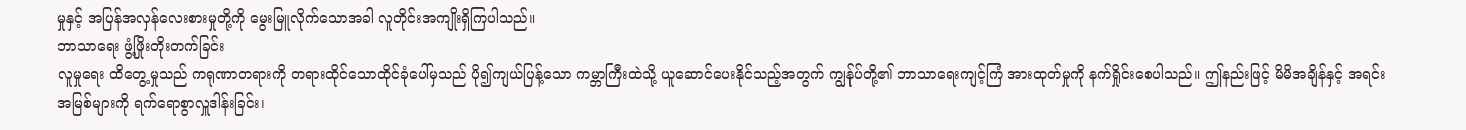မှုနှင့် အပြန်အလှန်လေးစားမှုတို့ကို မွေးမြူလိုက်သောအခါ လူတိုင်းအကျိုးရှိကြပါသည်။
ဘာသာရေး ဖွံ့ဖြိုးတိုးတက်ခြင်း
လူမှုရေး ထိတွေ့မှုသည် ကရုဏာတရားကို တရားထိုင်သောထိုင်ခုံပေါ်မှသည် ပို၍ကျယ်ပြန့်သော ကမ္ဘာကြီးထဲသို့ ယူဆောင်ပေးနိုင်သည့်အတွက် ကျွန်ုပ်တို့၏ ဘာသာရေးကျင့်ကြံ အားထုတ်မှုကို နက်ရှိုင်းစေပါသည်။ ဤနည်းဖြင့် မိမိအချိန်နှင့် အရင်းအမြစ်များကို ရက်ရောစွာလှူဒါန်းခြင်း၊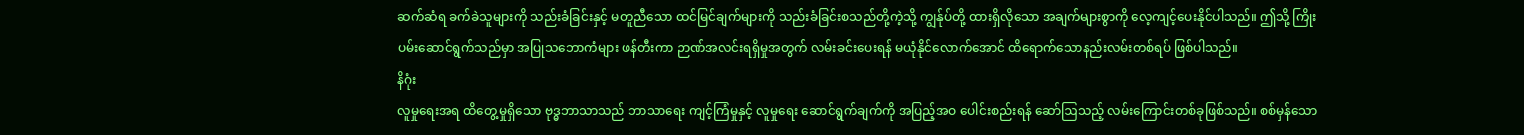ဆက်ဆံရ ခက်ခဲသူများကို သည်းခံခြင်းနှင့် မတူညီသော ထင်မြင်ချက်များကို သည်းခံခြင်းစသည်တို့ကဲ့သို့ ကျွန်ုပ်တို့ ထားရှိလိုသော အချက်များစွာကို လေ့ကျင့်ပေးနိုင်ပါသည်။ ဤသို့ ကြိုးပမ်းဆောင်ရွက်သည်မှာ အပြုသဘောကံများ ဖန်တီးကာ ဉာဏ်အလင်းရရှိမှုအတွက် လမ်းခင်းပေးရန် မယုံနိုင်လောက်အောင် ထိရောက်သောနည်းလမ်းတစ်ရပ် ဖြစ်ပါသည်။
နိဂုံး
လူမှုရေးအရ ထိတွေ့မှုရှိသော ဗုဒ္ဓဘာသာသည် ဘာသာရေး ကျင့်ကြံမှုနှင့် လူမှုရေး ဆောင်ရွက်ချက်ကို အပြည့်အဝ ပေါင်းစည်းရန် ဆော်ဩသည့် လမ်းကြောင်းတစ်ခုဖြစ်သည်။ စစ်မှန်သော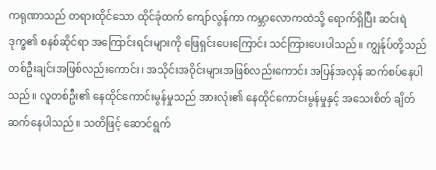ကရုဏာသည် တရားထိုင်သော ထိုင်ခုံထက် ကျော်လွန်ကာ ကမ္ဘာလောကထဲသို့ ရောက်ရှိပြီး ဆင်းရဲဒုက္ခ၏ စနစ်ဆိုင်ရာ အကြောင်းရင်းများကို ဖြေရှင်းပေးကြောင်း သင်ကြားပေးပါသည်။ ကျွန်ုပ်တို့သည် တစ်ဦးချင်းအဖြစ်လည်းကောင်း၊ အသိုင်းအဝိုင်းများအဖြစ်လည်းကောင်း အပြန်အလှန် ဆက်စပ်နေပါသည်။ လူတစ်ဦး၏ နေထိုင်ကောင်းမွန်မှုသည် အားလုံး၏ နေထိုင်ကောင်းမွန်မှုနှင့် အသေးစိတ် ချိတ်ဆက်နေပါသည်။ သတိဖြင့် ဆောင်ရွက်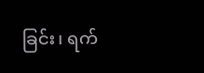ခြင်း၊ ရက်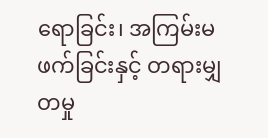ရောခြင်း၊ အကြမ်းမဖက်ခြင်းနှင့် တရားမျှတမှု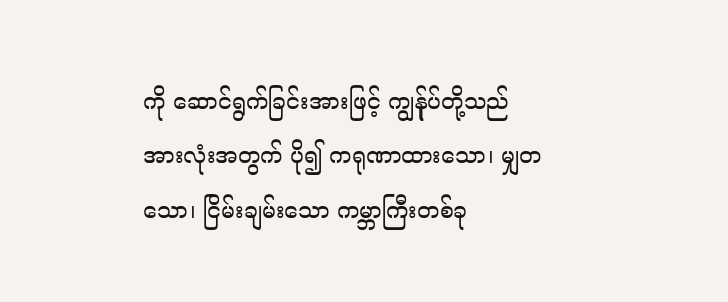ကို ဆောင်ရွက်ခြင်းအားဖြင့် ကျွန်ုပ်တို့သည် အားလုံးအတွက် ပို၍ ကရုဏာထားသော၊ မျှတသော၊ ငြိမ်းချမ်းသော ကမ္ဘာကြီးတစ်ခု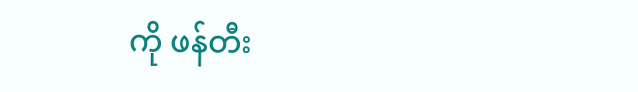ကို ဖန်တီး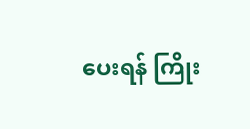ပေးရန် ကြိုး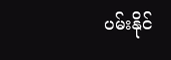ပမ်းနိုင်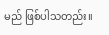မည် ဖြစ်ပါသတည်း။